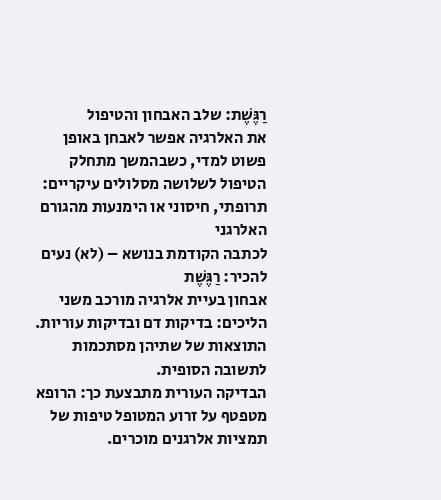רַגֶּשֶׁת: שלב האבחון והטיפול
את האלרגיה אפשר לאבחן באופן פשוט למדי, כשבהמשך מתחלק הטיפול לשלושה מסלולים עיקריים: תרופתי, חיסוני או הימנעות מהגורם האלרגני
לכתבה הקודמת בנושא – (לא) נעים להכיר: רַגֶּשֶׁת
אבחון בעיית אלרגיה מורכב משני הליכים: בדיקות דם ובדיקות עוריות. התוצאות של שתיהן מסתכמות לתשובה הסופית.
הבדיקה העורית מתבצעת כך: הרופא מטפטף על זרוע המטופל טיפות של תמציות אלרגנים מוכרים.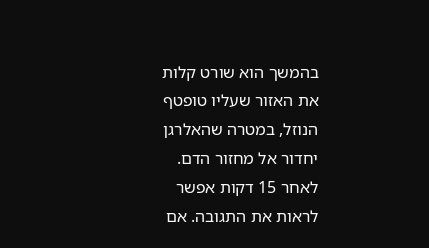בהמשך הוא שורט קלות את האזור שעליו טופטף הנוזל, במטרה שהאלרגן יחדור אל מחזור הדם. לאחר 15 דקות אפשר לראות את התגובה. אם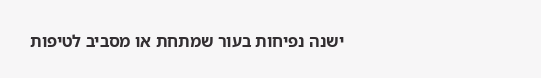ישנה נפיחות בעור שמתחת או מסביב לטיפות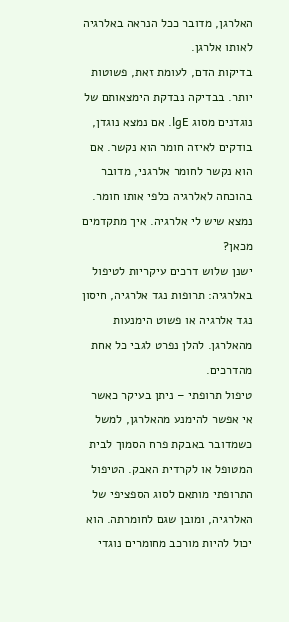האלרגן, מדובר ככל הנראה באלרגיה לאותו אלרגן.
בדיקות הדם, לעומת זאת, פשוטות יותר. בבדיקה נבדקת הימצאותם של נוגדנים מסוג lgE. אם נמצא נוגדן, בודקים לאיזה חומר הוא נקשר. אם הוא נקשר לחומר אלרגני, מדובר בהוכחה לאלרגיה כלפי אותו חומר.
נמצא שיש לי אלרגיה. איך מתקדמים מכאן?
ישנן שלוש דרכים עיקריות לטיפול באלרגיה: תרופות נגד אלרגיה, חיסון נגד אלרגיה או פשוט הימנעות מהאלרגן. להלן נפרט לגבי כל אחת מהדרכים.
טיפול תרופתי – ניתן בעיקר כאשר אי אפשר להימנע מהאלרגן, למשל כשמדובר באבקת פרח הסמוך לבית המטופל או לקרדית האבק. הטיפול התרופתי מותאם לסוג הספציפי של האלרגיה, ומובן שגם לחומרתה. הוא יכול להיות מורכב מחומרים נוגדי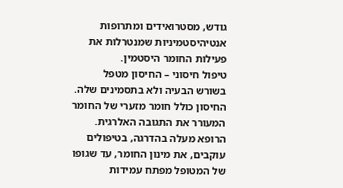גודש, מסטרואידים ומתרופות אנטיהיסטמיניות שמנטרלות את פעילות החומר היסטמין.
טיפול חיסוני – החיסון מטפל בשורש הבעיה ולא בתסמינים שלה. החיסון כולל חומר מזערי של החומר המעורר את התגובה האלרגית. הרופא מעלה בהדרגה, בטיפולים עוקבים, את מינון החומר, עד שגופו של המטופל מפתח עמידות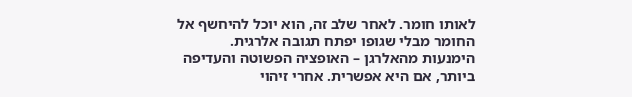לאותו חומר. לאחר שלב זה, הוא יוכל להיחשף אל החומר מבלי שגופו יפתח תגובה אלרגית.
הימנעות מהאלרגן – האופציה הפשוטה והעדיפה ביותר, אם היא אפשרית. אחרי זיהוי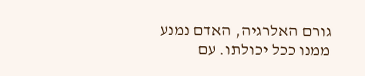גורם האלרגיה, האדם נמנע ממנו ככל יכולתו. עם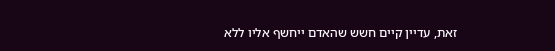זאת, עדיין קיים חשש שהאדם ייחשף אליו ללא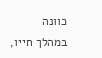כוונה במהלך חייו,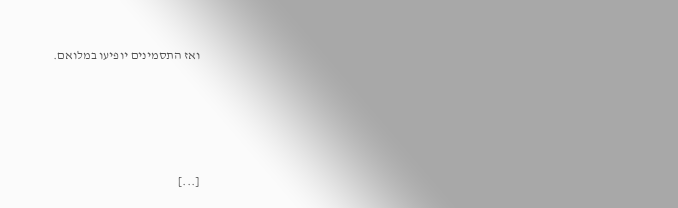ואז התסמינים יופיעו במלואם.






[...]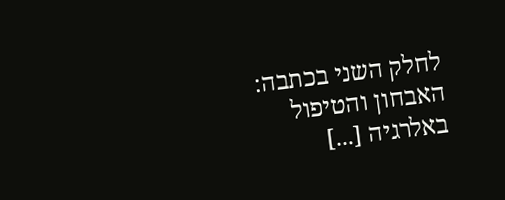לחלק השני בכתבה: האבחון והטיפול באלרגיה [...]